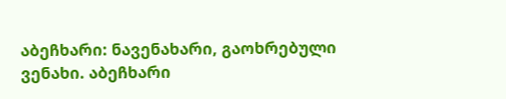აბეჩხარი: ნავენახარი, გაოხრებული ვენახი. აბეჩხარი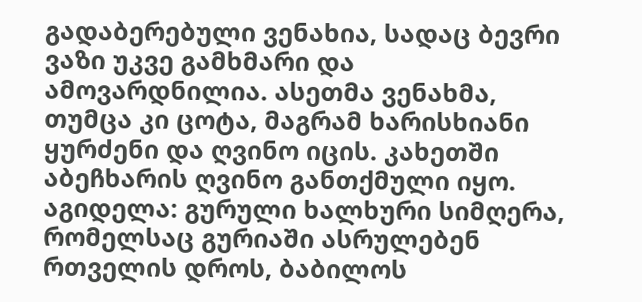გადაბერებული ვენახია, სადაც ბევრი ვაზი უკვე გამხმარი და ამოვარდნილია. ასეთმა ვენახმა, თუმცა კი ცოტა, მაგრამ ხარისხიანი ყურძენი და ღვინო იცის. კახეთში აბეჩხარის ღვინო განთქმული იყო.
აგიდელა: გურული ხალხური სიმღერა, რომელსაც გურიაში ასრულებენ რთველის დროს, ბაბილოს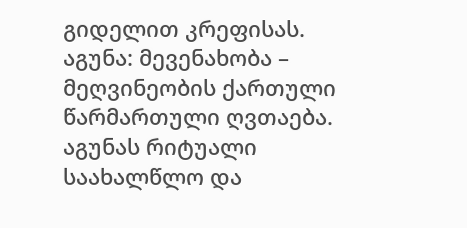გიდელით კრეფისას.
აგუნა: მევენახობა – მეღვინეობის ქართული წარმართული ღვთაება. აგუნას რიტუალი საახალწლო და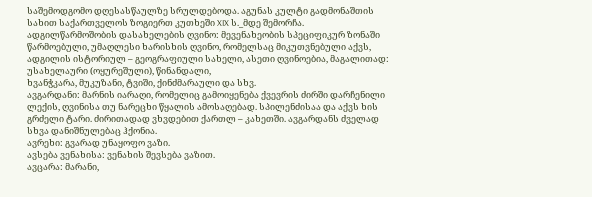საშემოდგომო დღესასწაულზე სრულდებოდა. აგუნას კულტი გადმონაშთის სახით საქართველოს ზოგიერთ კუთხეში XIX ს._მდე შემორჩა.
ადგილწარმოშობის დასახელების ღვინო: მევენახეობის სპეციფიკურ ზონაში წარმოებული, უმაღლესი ხარისხის ღვინო, რომელსაც მიკუთვნებული აქვს, ადგილის ისტორიულ – გეოგრაფიული სახელი, ასეთი ღვინოებია, მაგალითად: უსახელაური (ოყურეშული), წინანდალი,
ხვანჭკარა, მუკუზანი, ტვიში, ქინძმარაული და სხვ.
ავგარდანი: მარნის იარაღი, რომელიც გამოიყენება ქვევრის ძირში დარჩენილი ლექის, ღვინისა თუ ნარეცხი წყალის ამოსაღებად. სპილენძისაა და აქვს ხის გრძელი ტარი. ძირითადად ვხვდებით ქართლ – კახეთში. ავგარდანს ძველად სხვა დანიშნულებაც ჰქონია.
ავრეხი: გვარად უნაყოფო ვაზი.
ავსება ვენახისა: ვენახის შევსება ვაზით.
ავცარა: მარანი,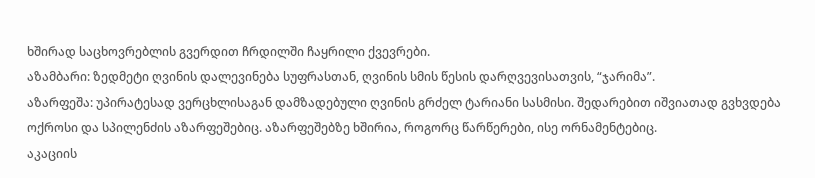ხშირად საცხოვრებლის გვერდით ჩრდილში ჩაყრილი ქვევრები.
აზამბარი: ზედმეტი ღვინის დალევინება სუფრასთან, ღვინის სმის წესის დარღვევისათვის, “ჯარიმა”.
აზარფეშა: უპირატესად ვერცხლისაგან დამზადებული ღვინის გრძელ ტარიანი სასმისი. შედარებით იშვიათად გვხვდება ოქროსი და სპილენძის აზარფეშებიც. აზარფეშებზე ხშირია, როგორც წარწერები, ისე ორნამენტებიც.
აკაციის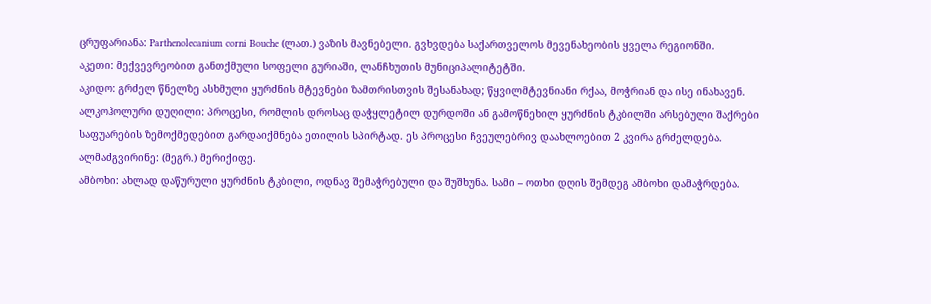ცრუფარიანა: Parthenolecanium corni Bouche (ლათ.) ვაზის მავნებელი. გვხვდება საქართველოს მევენახეობის ყველა რეგიონში.
აკეთი: მექვევრეობით განთქმული სოფელი გურიაში, ლანჩხუთის მუნიციპალიტეტში.
აკიდო: გრძელ წნელზე ასხმული ყურძნის მტევნები ზამთრისთვის შესანახად; წყვილმტევნიანი რქაა, მოჭრიან და ისე ინახავენ.
ალკოჰოლური დუღილი: პროცესი, რომლის დროსაც დაჭყლეტილ დურდოში ან გამოწნეხილ ყურძნის ტკბილში არსებული შაქრები საფუარების ზემოქმედებით გარდაიქმნება ეთილის სპირტად. ეს პროცესი ჩვეულებრივ დაახლოებით 2 კვირა გრძელდება.
ალმაძგვირინე: (მეგრ.) მერიქიფე.
ამბოხი: ახლად დაწურული ყურძნის ტკბილი, ოდნავ შემაჭრებული და შუშხუნა. სამი – ოთხი დღის შემდეგ ამბოხი დამაჭრდება.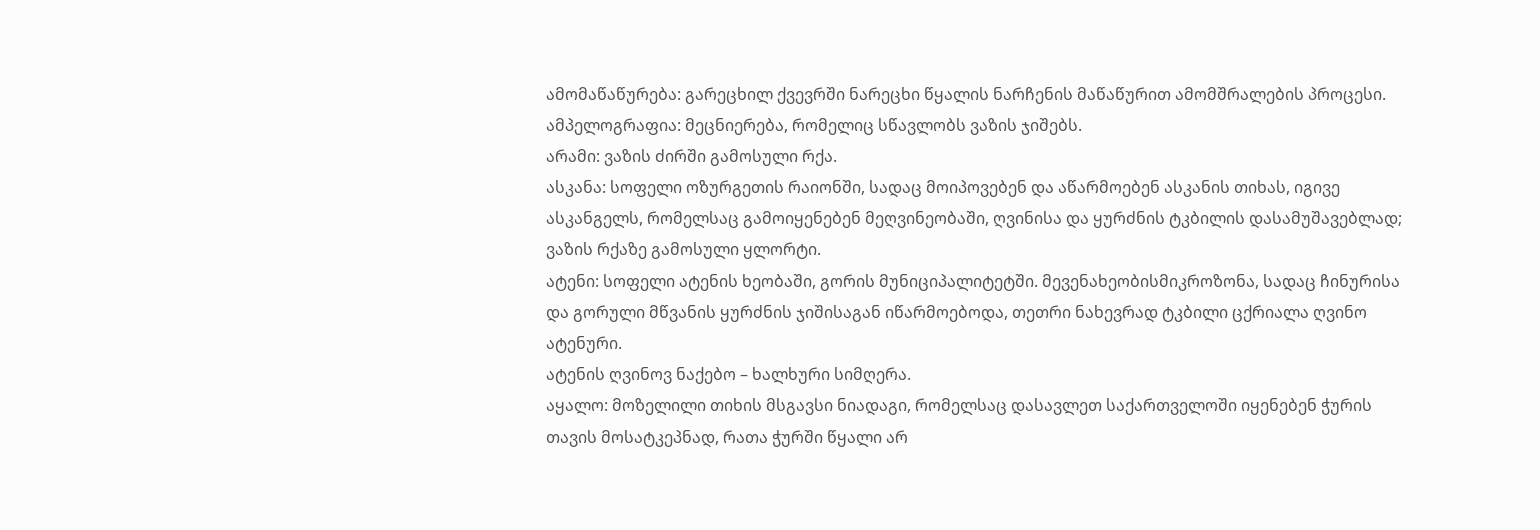ამომაწაწურება: გარეცხილ ქვევრში ნარეცხი წყალის ნარჩენის მაწაწურით ამომშრალების პროცესი.
ამპელოგრაფია: მეცნიერება, რომელიც სწავლობს ვაზის ჯიშებს.
არამი: ვაზის ძირში გამოსული რქა.
ასკანა: სოფელი ოზურგეთის რაიონში, სადაც მოიპოვებენ და აწარმოებენ ასკანის თიხას, იგივე ასკანგელს, რომელსაც გამოიყენებენ მეღვინეობაში, ღვინისა და ყურძნის ტკბილის დასამუშავებლად; ვაზის რქაზე გამოსული ყლორტი.
ატენი: სოფელი ატენის ხეობაში, გორის მუნიციპალიტეტში. მევენახეობისმიკროზონა, სადაც ჩინურისა და გორული მწვანის ყურძნის ჯიშისაგან იწარმოებოდა, თეთრი ნახევრად ტკბილი ცქრიალა ღვინო ატენური.
ატენის ღვინოვ ნაქებო – ხალხური სიმღერა.
აყალო: მოზელილი თიხის მსგავსი ნიადაგი, რომელსაც დასავლეთ საქართველოში იყენებენ ჭურის თავის მოსატკეპნად, რათა ჭურში წყალი არ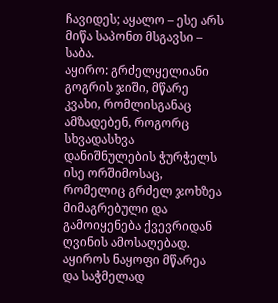ჩავიდეს; აყალო – ესე არს მიწა საპონთ მსგავსი – საბა.
აყირო: გრძელყელიანი გოგრის ჯიში, მწარე კვახი, რომლისგანაც ამზადებენ, როგორც სხვადასხვა დანიშნულების ჭურჭელს ისე ორშიმოსაც, რომელიც გრძელ ჯოხზეა მიმაგრებული და გამოიყენება ქვევრიდან ღვინის ამოსაღებად. აყიროს ნაყოფი მწარეა და საჭმელად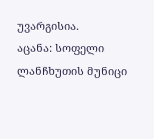უვარგისია.
აცანა: სოფელი ლანჩხუთის მუნიცი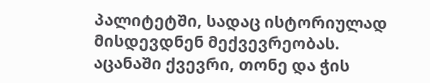პალიტეტში, სადაც ისტორიულად მისდევდნენ მექვევრეობას. აცანაში ქვევრი, თონე და ჭის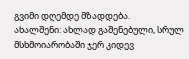გვიმი დღემდე მზადდება.
ახალშენი: ახლად გაშენებული, სრულ მსხმოიარობაში ჯერ კიდევ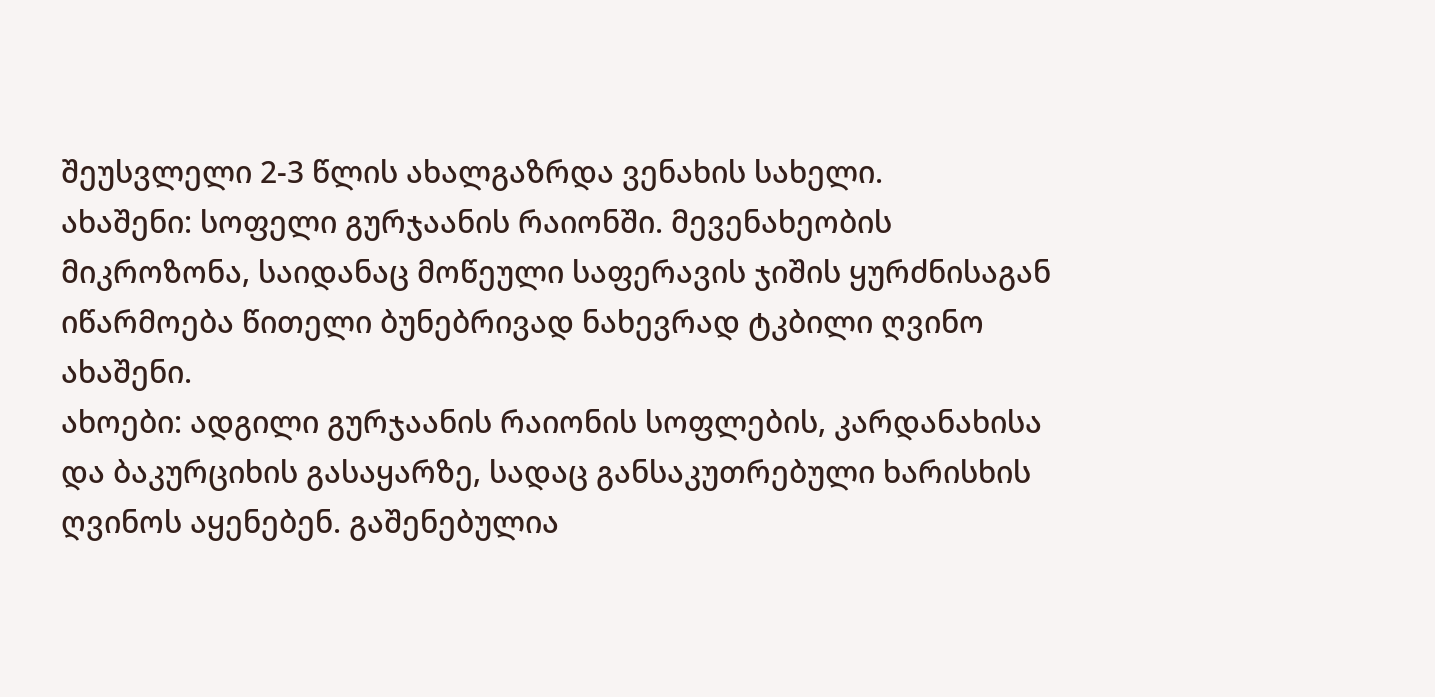შეუსვლელი 2-3 წლის ახალგაზრდა ვენახის სახელი.
ახაშენი: სოფელი გურჯაანის რაიონში. მევენახეობის მიკროზონა, საიდანაც მოწეული საფერავის ჯიშის ყურძნისაგან იწარმოება წითელი ბუნებრივად ნახევრად ტკბილი ღვინო ახაშენი.
ახოები: ადგილი გურჯაანის რაიონის სოფლების, კარდანახისა და ბაკურციხის გასაყარზე, სადაც განსაკუთრებული ხარისხის ღვინოს აყენებენ. გაშენებულია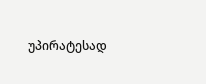უპირატესად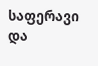საფერავი და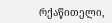რქაწითელი,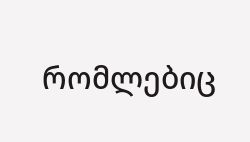რომლებიც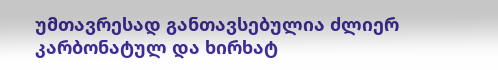უმთავრესად განთავსებულია ძლიერ კარბონატულ და ხირხატ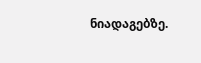ნიადაგებზე.